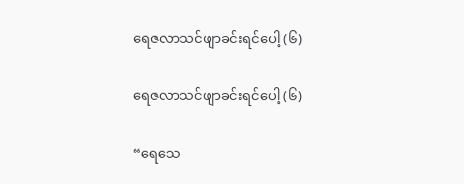ရေဇလာသင်ဖျာခင်းရင်ပေါ့ (၆)

ရေဇလာသင်ဖျာခင်းရင်ပေါ့ (၆)

“ရေသေ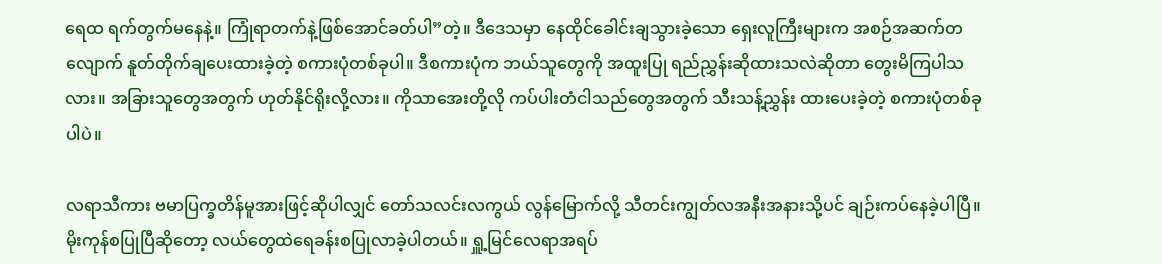ရေထ ရက်တွက်မနေနဲ့။ ကြုံရာတက်နဲ့ဖြစ်အောင်ခတ်ပါ”တဲ့။ ဒီဒေသမှာ နေထိုင်ခေါင်းချသွားခဲ့သော ရှေးလူကြီးများက အစဉ်အဆက်တလျောက် နူတ်တိုက်ချပေးထားခဲ့တဲ့ စကားပုံတစ်ခုပါ။ ဒီစကားပုံက ဘယ်သူတွေကို အထူးပြု ရည်ညွှန်းဆိုထားသလဲဆိုတာ တွေးမိကြပါသလား။ အခြားသူတွေအတွက် ဟုတ်နိုင်ရိုးလို့လား။ ကိုသာအေးတို့လို ကပ်ပါးတံငါသည်တွေအတွက် သီးသန့်ညွှန်း ထားပေးခဲ့တဲ့ စကားပုံတစ်ခုပါပဲ။

လရာသီကား ဗမာပြက္ခတိန်မူအားဖြင့်ဆိုပါလျှင် တော်သလင်းလကွယ် လွန်မြောက်လို့ သီတင်းကျွတ်လအနီးအနားသို့ပင် ချဉ်းကပ်နေခဲ့ပါပြီ။ မိုးကုန်စပြုပြီဆိုတော့ လယ်တွေထဲရေခန်းစပြုလာခဲ့ပါတယ်။ ရှူ့မြင်လေရာအရပ်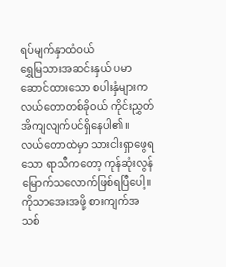ရပ်မျက်နှာထံဝယ်
ရွှေမြသားအဆင်းနှယ် ပမာဆောင်ထားသော စပါးနှံများက လယ်တောတစ်ခိုဝယ် ကိုင်းညွှတ်အိကျလျက်ပင်ရှိနေပါ၏။ လယ်တောထဲမှာ သားငါးရှာဖွေရသော ရာသီကတော့ ကုန်ဆုံးလွန်မြောက်သလောက်ဖြစ်ရပြီပေါ့။ ကိုသာအေးအဖို့ စားကျက်အသစ်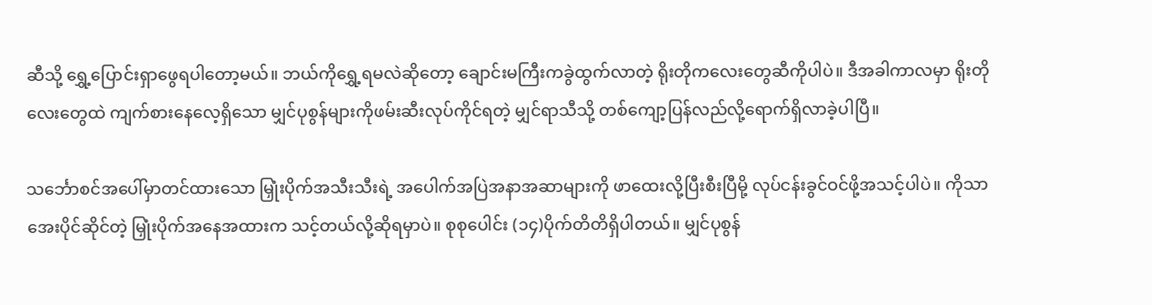ဆီသို့ ရွှေ့ပြောင်းရှာဖွေရပါတော့မယ်။ ဘယ်ကိုရွှေ့ရမလဲဆိုတော့ ချောင်းမကြီးကခွဲထွက်လာတဲ့ ရိုးတိုကလေးတွေဆီကိုပါပဲ။ ဒီအခါကာလမှာ ရိုးတိုလေးတွေထဲ ကျက်စားနေလေ့ရှိသော မျှင်ပုစွန်များကိုဖမ်းဆီးလုပ်ကိုင်ရတဲ့ မျှင်ရာသီသို့ တစ်ကျော့ပြန်လည်လို့ရောက်ရှိလာခဲ့ပါပြီ။

သင်္ဘောစင်အပေါ်မှာတင်ထားသော မြှုံးပိုက်အသီးသီးရဲ့ အပေါက်အပြဲအနာအဆာများကို ဖာထေးလို့ပြီးစီးပြီမို့ လုပ်ငန်းခွင်ဝင်ဖို့အသင့်ပါပဲ။ ကိုသာအေးပိုင်ဆိုင်တဲ့ မြှုံးပိုက်အနေအထားက သင့်တယ်လို့ဆိုရမှာပဲ။ စုစုပေါင်း (၁၄)ပိုက်တိတိရှိပါတယ်။ မျှင်ပုစွန်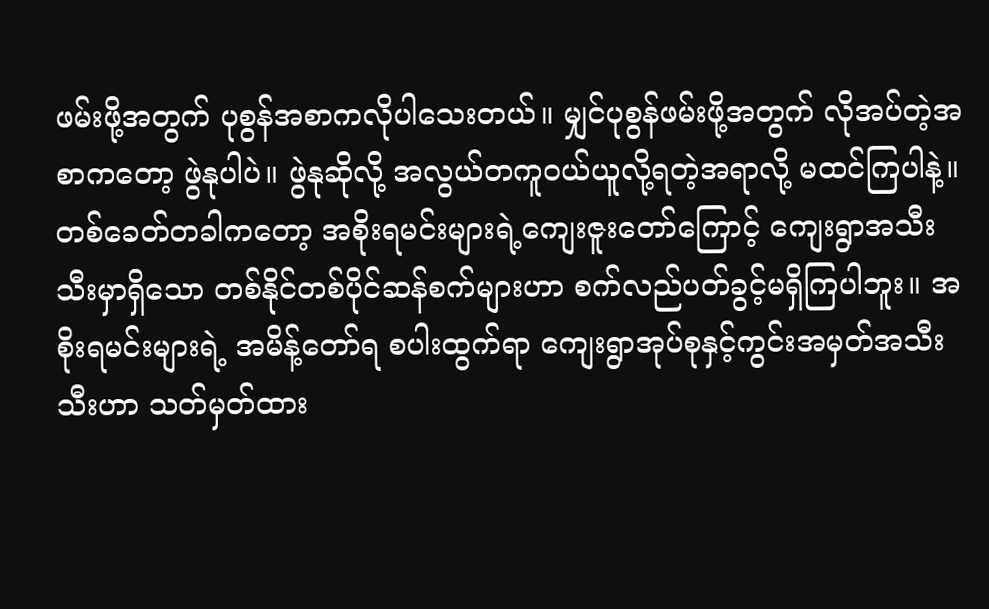ဖမ်းဖို့အတွက် ပုစွန်အစာကလိုပါသေးတယ်။ မျှင်ပုစွန်ဖမ်းဖို့အတွက် လိုအပ်တဲ့အစာကတော့ ဖွဲနုပါပဲ။ ဖွဲနုဆိုလို့ အလွယ်တကူဝယ်ယူလို့ရတဲ့အရာလို့ မထင်ကြပါနဲ့။ တစ်ခေတ်တခါကတော့ အစိုးရမင်းများရဲ့ကျေးဇူးတော်ကြောင့် ကျေးရွာအသီးသီးမှာရှိသော တစ်နိုင်တစ်ပိုင်ဆန်စက်များဟာ စက်လည်ပတ်ခွင့်မရှိကြပါဘူး။ အစိုးရမင်းများရဲ့ အမိန့်တော်ရ စပါးထွက်ရာ ကျေးရွာအုပ်စုနှင့်ကွင်းအမှတ်အသီးသီးဟာ သတ်မှတ်ထား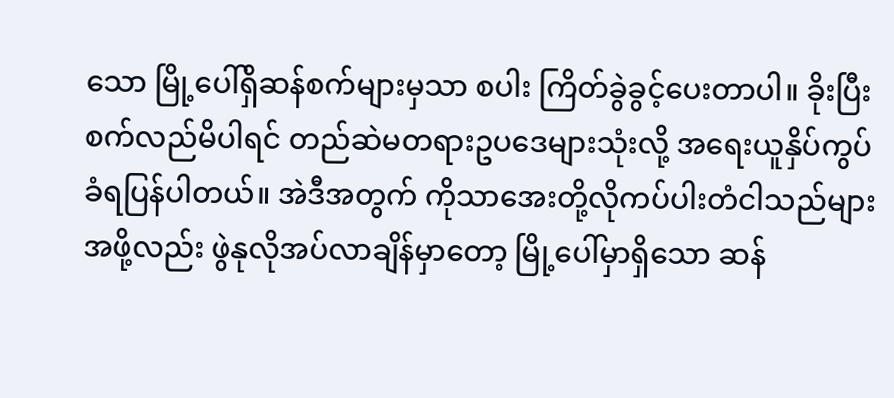သော မြို့ပေါ်ရှိဆန်စက်များမှသာ စပါး ကြိတ်ခွဲခွင့်ပေးတာပါ။ ခိုးပြီး စက်လည်မိပါရင် တည်ဆဲမတရားဥပဒေများသုံးလို့ အရေးယူနှိပ်ကွပ်ခံရပြန်ပါတယ်။ အဲဒီအတွက် ကိုသာအေးတို့လိုကပ်ပါးတံငါသည်များအဖို့လည်း ဖွဲနုလိုအပ်လာချိန်မှာတော့ မြို့ပေါ်မှာရှိသော ဆန်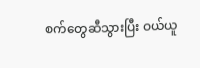စက်တွေဆီသွားပြီး ဝယ်ယူ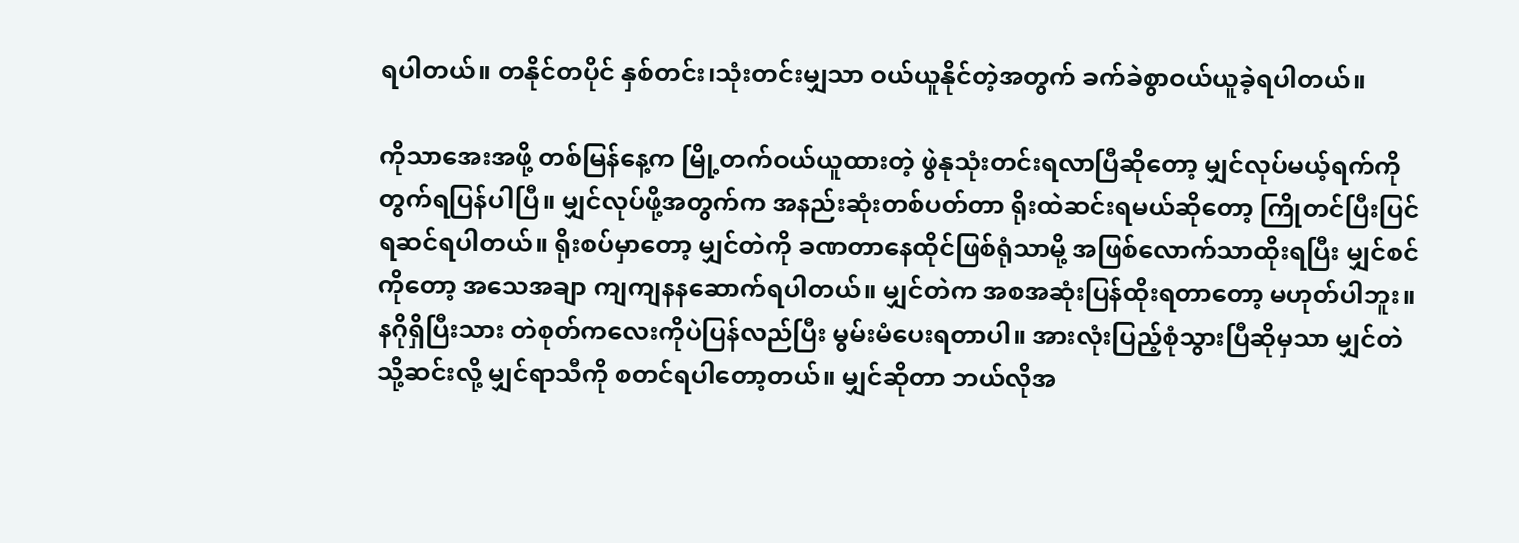ရပါတယ်။ တနိုင်တပိုင် နှစ်တင်း၊သုံးတင်းမျှသာ ဝယ်ယူနိုင်တဲ့အတွက် ခက်ခဲစွာဝယ်ယူခဲ့ရပါတယ်။

ကိုသာအေးအဖို့ တစ်မြန်နေ့က မြို့တက်ဝယ်ယူထားတဲ့ ဖွဲနုသုံးတင်းရလာပြီဆိုတော့ မျှင်လုပ်မယ့်ရက်ကိုတွက်ရပြန်ပါပြီ။ မျှင်လုပ်ဖို့အတွက်က အနည်းဆုံးတစ်ပတ်တာ ရိုးထဲဆင်းရမယ်ဆိုတော့ ကြိုတင်ပြီးပြင်ရဆင်ရပါတယ်။ ရိုးစပ်မှာတော့ မျှင်တဲကို ခဏတာနေထိုင်ဖြစ်ရုံသာမို့ အဖြစ်လောက်သာထိုးရပြီး မျှင်စင်ကိုတော့ အသေအချာ ကျကျနနဆောက်ရပါတယ်။ မျှင်တဲက အစအဆုံးပြန်ထိုးရတာတော့ မဟုတ်ပါဘူး။ နဂိုရှိပြီးသား တဲစုတ်ကလေးကိုပဲပြန်လည်ပြီး မွမ်းမံပေးရတာပါ။ အားလုံးပြည့်စုံသွားပြီဆိုမှသာ မျှင်တဲသို့ဆင်းလို့ မျှင်ရာသီကို စတင်ရပါတော့တယ်။ မျှင်ဆိုတာ ဘယ်လိုအ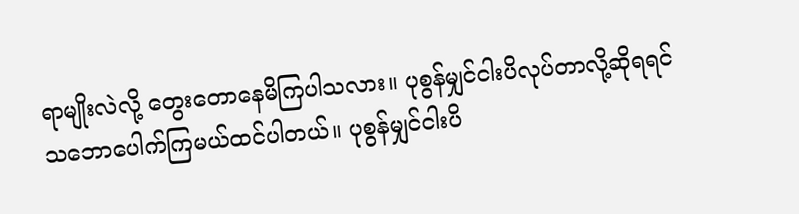ရာမျိုးလဲလို့ တွေးတောနေမိကြပါသလား။ ပုစွန်မျှင်ငါးပိလုပ်တာလို့ဆိုရရင် သဘောပေါက်ကြမယ်ထင်ပါတယ်။ ပုစွန်မျှင်ငါးပိ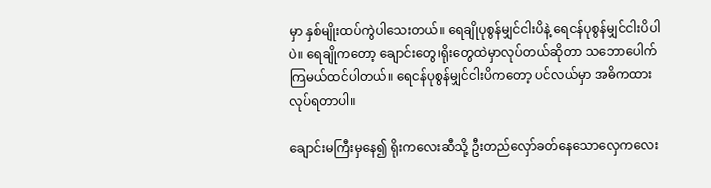မှာ နှစ်မျိုးထပ်ကွဲပါသေးတယ်။ ရေချိုပုစွန်မျှင်ငါးပိနဲ့ ရေငန်ပုစွန်မျှင်ငါးပိပါပဲ။ ရေချိုကတော့ ချောင်းတွေ၊ရိုးတွေထဲမှာလုပ်တယ်ဆိုတာ သဘောပေါက်ကြမယ်ထင်ပါတယ်။ ရေငန်ပုစွန်မျှင်ငါးပိကတော့ ပင်လယ်မှာ အဓိကထားလုပ်ရတာပါ။

ချောင်းမကြီးမှနေ၍ ရိုးကလေးဆီသို့ ဦးတည်လှော်ခတ်နေသောလှေကလေး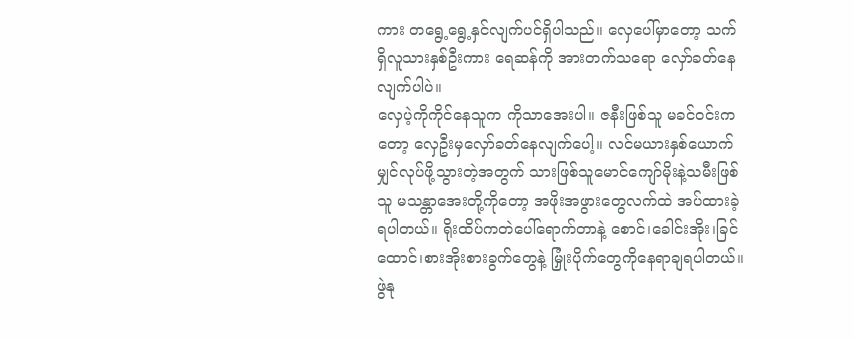ကား တရွေ့ရွေ့နှင်လျက်ပင်ရှိပါသည်။ လှေပေါ်မှာတော့ သက်ရှိလူသားနှစ်ဦးကား ရေဆန်ကို အားတက်သရော လှော်ခတ်နေလျက်ပါပဲ။
လှေပဲ့ကိုကိုင်နေသူက ကိုသာအေးပါ။ ဇနီးဖြစ်သူ မခင်ဝင်းကတော့ လှေဦးမှလှော်ခတ်နေလျက်ပေါ့။ လင်မယားနှစ်ယောက် မျှင်လုပ်ဖို့သွားတဲ့အတွက် သားဖြစ်သူမောင်ကျော်မိုးနဲ့သမီးဖြစ်သူ မသန္တာအေးတို့ကိုတော့ အဖိုးအဖွားတွေလက်ထဲ အပ်ထားခဲ့ရပါတယ်။ ရိုးထိပ်ကတဲပေါ်ရောက်တာနဲ့ စောင်၊ခေါင်းအိုး၊ခြင်ထောင်၊စားအိုးစားခွက်တွေနဲ့ မြှုံးပိုက်တွေကိုနေရာချရပါတယ်။ ဖွဲနု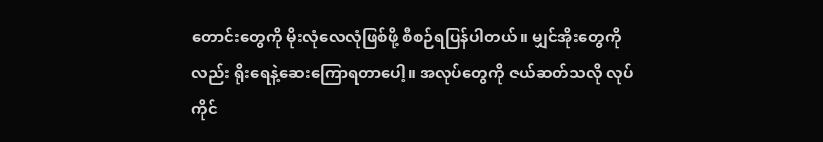တောင်းတွေကို မိုးလုံလေလုံဖြစ်ဖို့ စီစဉ်ရပြန်ပါတယ်။ မျှင်အိုးတွေကိုလည်း ရိုးရေနဲ့ဆေးကြောရတာပေါ့။ အလုပ်တွေကို ဇယ်ဆတ်သလို လုပ်ကိုင်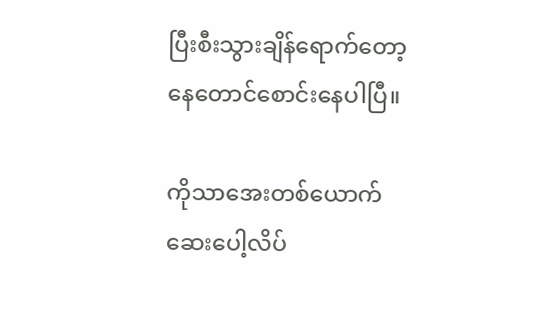ပြီးစီးသွားချိန်ရောက်တော့ နေတောင်စောင်းနေပါပြီ။

ကိုသာအေးတစ်ယောက် ဆေးပေါ့လိပ်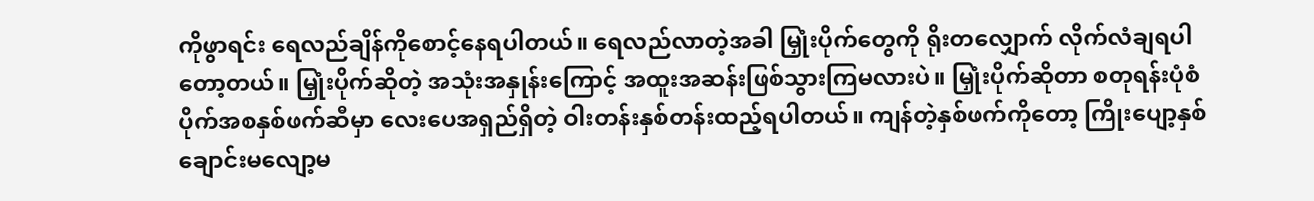ကိုဖွာရင်း ရေလည်ချိန်ကိုစောင့်နေရပါတယ်။ ရေလည်လာတဲ့အခါ မြှုံးပိုက်တွေကို ရိုးတလျှောက် လိုက်လံချရပါတော့တယ်။ မြှုံးပိုက်ဆိုတဲ့ အသုံးအနှုန်းကြောင့် အထူးအဆန်းဖြစ်သွားကြမလားပဲ။ မြှုံးပိုက်ဆိုတာ စတုရန်းပုံစံပိုက်အစနှစ်ဖက်ဆီမှာ လေးပေအရှည်ရှိတဲ့ ဝါးတန်းနှစ်တန်းထည့်ရပါတယ်။ ကျန်တဲ့နှစ်ဖက်ကိုတော့ ကြိုးပျော့နှစ်ချောင်းမလျော့မ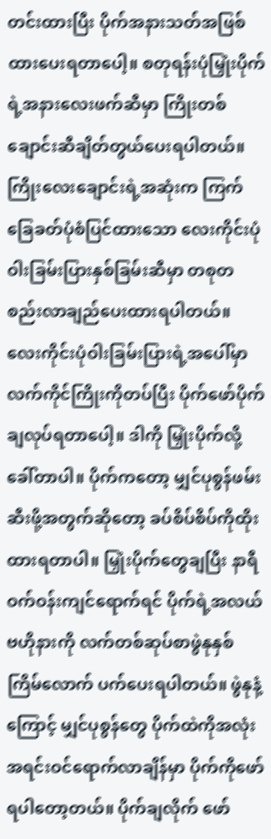တင်းထားပြီး ပိုက်အနားသတ်အဖြစ်ထားပေးရတာပေါ့။ စတုရန်းပုံမြှုံးပိုက်ရဲ့အနားလေးဖက်ဆီမှာ ကြိုးတစ်ချောင်းဆီချိတ်တွယ်ပေးရပါတယ်။ ကြိုးလေးချောင်းရဲ့အဆုံးက ကြက်ခြေခတ်ပုံစံပြင်ထားသော လေးကိုင်းပုံဝါးခြမ်းပြားနှစ်ခြမ်းဆီမှာ တစုတစည်းလာချည်ပေးထားရပါတယ်။ လေးကိုင်းပုံဝါးခြမ်းပြားရဲ့အပေါ်မှာ လက်ကိုင်ကြိုးကိုတပ်ပြီး ပိုက်ဖော်ပိုက်ချလုပ်ရတာပေါ့။ ဒါကို မြှုံးပိုက်လို့ခေါ်တာပါ။ ပိုက်ကတော့ မျှင်ပုစွန်ဖမ်းဆီးဖို့အတွက်ဆိုတော့ ခပ်စိပ်စိပ်ကိုထိုးထားရတာပါ။ မြှုံးပိုက်တွေချပြီး နာရီဝက်ဝန်းကျင်ရောက်ရင် ပိုက်ရဲ့အလယ်ဗဟိုနားကို လက်တစ်ဆုပ်စာဖွဲနုနှစ်ကြိမ်လောက် ပက်ပေးရပါတယ်။ ဖွဲနုနံ့ကြောင့် မျှင်ပုစွန်တွေ ပိုက်ထဲကိုအလုံးအရင်းဝင်ရောက်လာချိန်မှာ ပိုက်ကိုဖော်ရပါတော့တယ်။ ပိုက်ချလိုက် ဖော်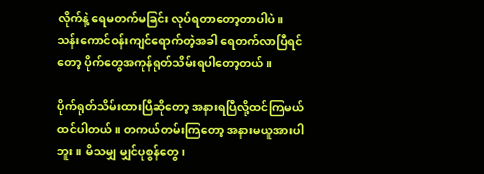လိုက်နဲ့ ရေမတက်မခြင်း လုပ်ရတာတော့တာပါပဲ။ သန်းကောင်ဝန်းကျင်ရောက်တဲ့အခါ ရေတက်လာပြီရင်တော့ ပိုက်တွေအကုန်ရုတ်သိမ်းရပါတော့တယ်။

ပိုက်ရုတ်သိမ်းထားပြီဆိုတော့ အနားရပြီလို့ထင်ကြမယ်ထင်ပါတယ်။ တကယ်တမ်းကြတော့ အနားမယူအားပါဘူး။ မိသမျှ မျှင်ပုစွန်တွေ၊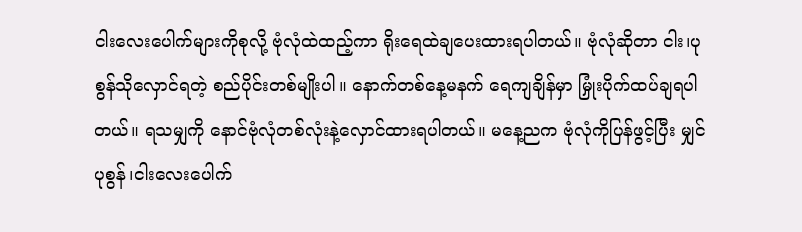ငါးလေးပေါက်များကိုစုလို့ ဗုံလုံထဲထည့်ကာ ရိုးရေထဲချပေးထားရပါတယ်။ ဗုံလုံဆိုတာ ငါး၊ပုစွန်သိုလှောင်ရတဲ့ စည်ပိုင်းတစ်မျိုးပါ။ နောက်တစ်နေ့မနက် ရေကျချိန်မှာ မြှုံးပိုက်ထပ်ချရပါတယ်။ ရသမျှကို နောင်ဗုံလုံတစ်လုံးနဲ့လှောင်ထားရပါတယ်။ မနေ့ညက ဗုံလုံကိုပြန်ဖွင့်ပြီး မျှင်ပုစွန်၊ငါးလေးပေါက်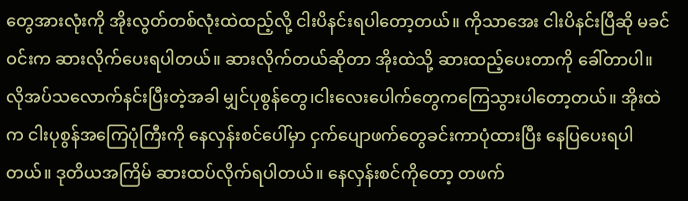တွေအားလုံးကို အိုးလွတ်တစ်လုံးထဲထည့်လို့ ငါးပိနင်းရပါတော့တယ်။ ကိုသာအေး ငါးပိနင်းပြီဆို မခင်ဝင်းက ဆားလိုက်ပေးရပါတယ်။ ဆားလိုက်တယ်ဆိုတာ အိုးထဲသို့ ဆားထည့်ပေးတာကို ခေါ်တာပါ။ လိုအပ်သလောက်နင်းပြီးတဲ့အခါ မျှင်ပုစွန်တွေ၊ငါးလေးပေါက်တွေကကြေသွားပါတော့တယ်။ အိုးထဲက ငါးပုစွန်အကြေပုံကြီးကို နေလှန်းစင်ပေါ်မှာ ငှက်ပျောဖက်တွေခင်းကာပုံထားပြီး နေပြပေးရပါတယ်။ ဒုတိယအကြိမ် ဆားထပ်လိုက်ရပါတယ်။ နေလှန်းစင်ကိုတော့ တဖက်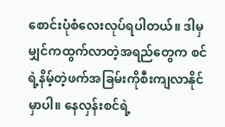စောင်းပုံစံလေးလုပ်ရပါတယ်။ ဒါမှ မျှင်ကထွက်လာတဲ့အရည်တွေက စင်ရဲ့နိမ့်တဲ့ဖက်အခြမ်းကိုစီးကျလာနိုင်မှာပါ။ နေလှန်းစင်ရဲ့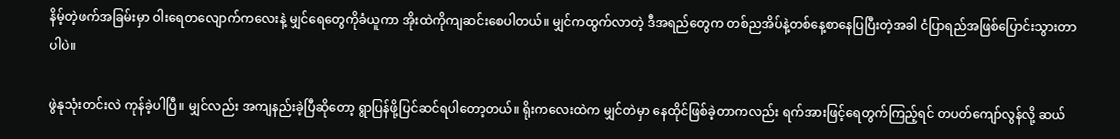နိမ့်တဲ့ဖက်အခြမ်းမှာ ဝါးရေတလျောက်ကလေးနဲ့ မျှင်ရေတွေကိုခံယူကာ အိုးထဲကိုကျဆင်းစေပါတယ်။ မျှင်ကထွက်လာတဲ့ ဒီအရည်တွေက တစ်ညအိပ်နဲ့တစ်နေ့စာနေပြပြီးတဲ့အခါ ငံပြာရည်အဖြစ်ပြောင်းသွားတာပါပဲ။

ဖွဲနုသုံးတင်းလဲ ကုန်ခဲ့ပါပြီ။ မျှင်လည်း အကျနည်းခဲ့ပြီဆိုတော့ ရွာပြန်ဖို့ပြင်ဆင်ရပါတော့တယ်။ ရိုးကလေးထဲက မျှင်တဲမှာ နေထိုင်ဖြစ်ခဲ့တာကလည်း ရက်အားဖြင့်ရေတွက်ကြည့်ရင် တပတ်ကျော်လွန်လို့ ဆယ်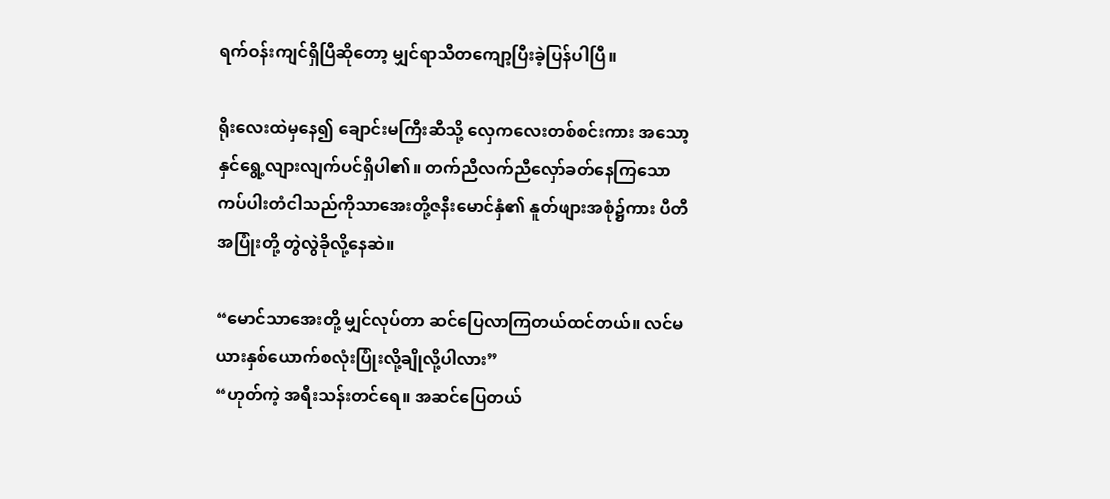ရက်ဝန်းကျင်ရှိပြီဆိုတော့ မျှင်ရာသီတကျော့ပြီးခဲ့ပြန်ပါပြီ။

ရိုးလေးထဲမှနေ၍ ချောင်းမကြီးဆီသို့ လှေကလေးတစ်စင်းကား အသော့နှင်ရွေ့လျားလျက်ပင်ရှိပါ၏။ တက်ညီလက်ညီလှော်ခတ်နေကြသော ကပ်ပါးတံငါသည်ကိုသာအေးတို့ဇနီးမောင်နှံ၏ နူတ်ဖျားအစုံ၌ကား ပီတီအပြုံးတို့ တွဲလွဲခိုလို့နေဆဲ။

“မောင်သာအေးတို့ မျှင်လုပ်တာ ဆင်ပြေလာကြတယ်ထင်တယ်။ လင်မယားနှစ်ယောက်စလုံးပြုံးလို့ချိုလို့ပါလား”
“ဟုတ်ကဲ့ အရီးသန်းတင်ရေ။ အဆင်ပြေတယ်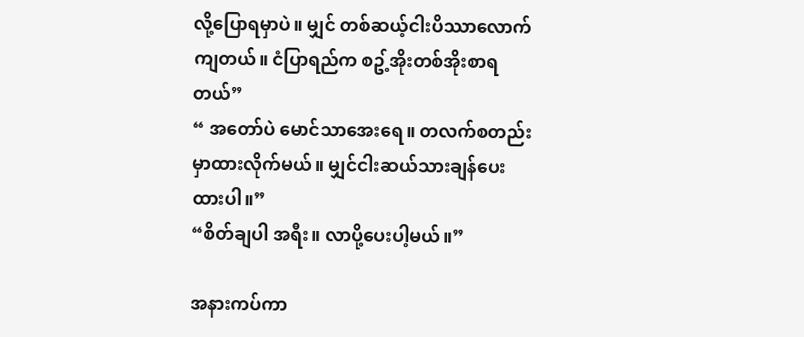လို့ပြောရမှာပဲ။ မျှင် တစ်ဆယ့်ငါးပိဿာလောက်ကျတယ်။ ငံပြာရည်က စဥ့်အိုးတစ်အိုးစာရတယ်”
“ အတော်ပဲ မောင်သာအေးရေ။ တလက်စတည်းမှာထားလိုက်မယ်။ မျှင်ငါးဆယ်သားချန်ပေးထားပါ။”
“စိတ်ချပါ အရီး။ လာပို့ပေးပါ့မယ်။”

အနားကပ်ကာ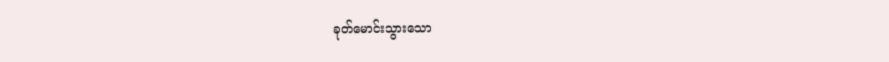ခုတ်မောင်းသွားသော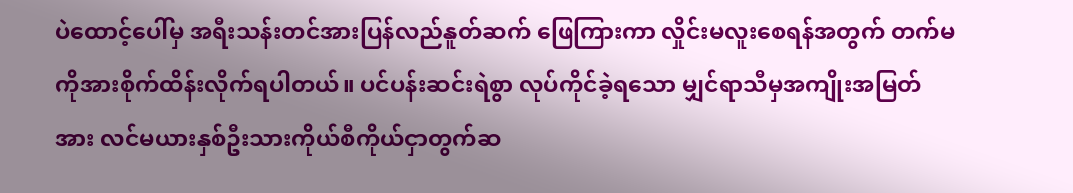ပဲထောင့်ပေါ်မှ အရီးသန်းတင်အားပြန်လည်နူတ်ဆက် ဖြေကြားကာ လှိုင်းမလူးစေရန်အတွက် တက်မကိုအားစိုက်ထိန်းလိုက်ရပါတယ်။ ပင်ပန်းဆင်းရဲစွာ လုပ်ကိုင်ခဲ့ရသော မျှင်ရာသီမှအကျိုးအမြတ်အား လင်မယားနှစ်ဦးသားကိုယ်စီကိုယ်ငှာတွက်ဆ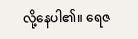လို့နေပါ၏။ ရေဇ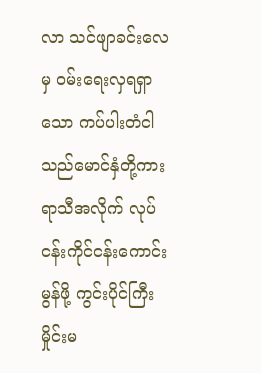လာ သင်ဖျာခင်းလေမှ ဝမ်းရေးလှရရှာသော ကပ်ပါးတံငါသည်မောင်နှံတို့ကား ရာသီအလိုက် လုပ်ငန်းကိုင်ငန်းကောင်းမွန်ဖို့ ကွင်းပိုင်ကြီးမှိုင်းမ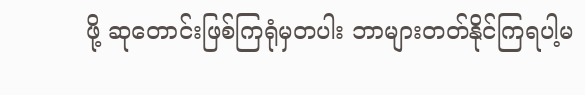ဖို့ ဆုတောင်းဖြစ်ကြရုံမှတပါး ဘာများတတ်နိုင်ကြရပါ့မ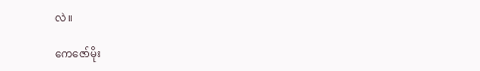လဲ။

ကေဇော်မိုး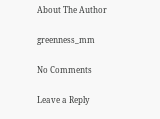About The Author

greenness_mm

No Comments

Leave a Reply